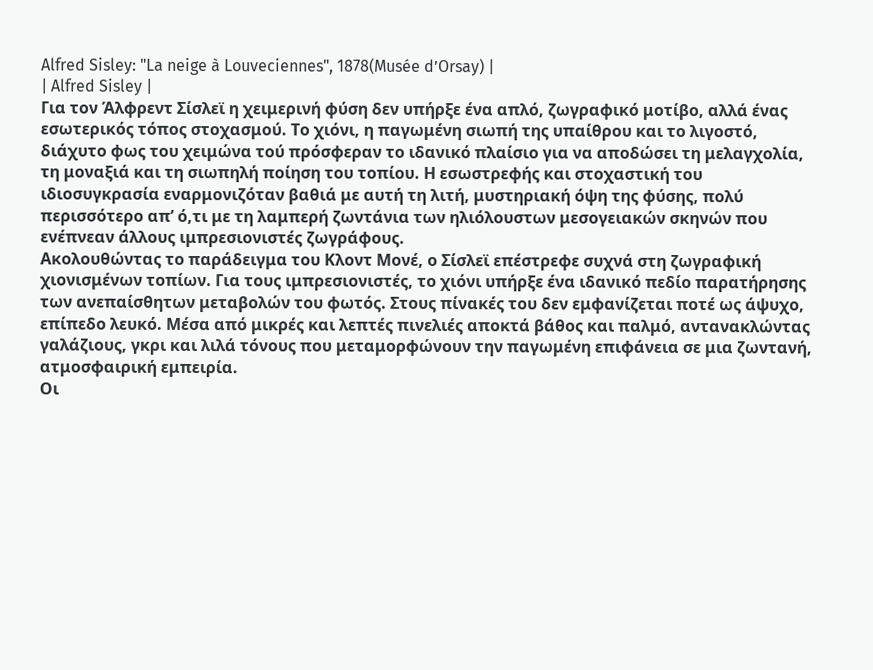Alfred Sisley: "La neige à Louveciennes", 1878(Musée d’Orsay) |
| Alfred Sisley |
Για τον Άλφρεντ Σίσλεϊ η χειμερινή φύση δεν υπήρξε ένα απλό, ζωγραφικό μοτίβο, αλλά ένας εσωτερικός τόπος στοχασμού. Το χιόνι, η παγωμένη σιωπή της υπαίθρου και το λιγοστό, διάχυτο φως του χειμώνα τού πρόσφεραν το ιδανικό πλαίσιο για να αποδώσει τη μελαγχολία, τη μοναξιά και τη σιωπηλή ποίηση του τοπίου. Η εσωστρεφής και στοχαστική του ιδιοσυγκρασία εναρμονιζόταν βαθιά με αυτή τη λιτή, μυστηριακή όψη της φύσης, πολύ περισσότερο απ’ ό,τι με τη λαμπερή ζωντάνια των ηλιόλουστων μεσογειακών σκηνών που ενέπνεαν άλλους ιμπρεσιονιστές ζωγράφους.
Ακολουθώντας το παράδειγμα του Κλοντ Μονέ, ο Σίσλεϊ επέστρεφε συχνά στη ζωγραφική χιονισμένων τοπίων. Για τους ιμπρεσιονιστές, το χιόνι υπήρξε ένα ιδανικό πεδίο παρατήρησης των ανεπαίσθητων μεταβολών του φωτός. Στους πίνακές του δεν εμφανίζεται ποτέ ως άψυχο, επίπεδο λευκό. Μέσα από μικρές και λεπτές πινελιές αποκτά βάθος και παλμό, αντανακλώντας γαλάζιους, γκρι και λιλά τόνους που μεταμορφώνουν την παγωμένη επιφάνεια σε μια ζωντανή, ατμοσφαιρική εμπειρία.
Οι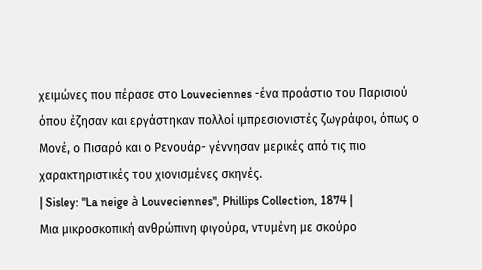χειμώνες που πέρασε στο Louveciennes -ένα προάστιο του Παρισιού όπου έζησαν και εργάστηκαν πολλοί ιμπρεσιονιστές ζωγράφοι, όπως ο Μονέ, ο Πισαρό και ο Ρενουάρ- γέννησαν μερικές από τις πιο χαρακτηριστικές του χιονισμένες σκηνές.
| Sisley: "La neige à Louveciennes", Phillips Collection, 1874 |
Μια μικροσκοπική ανθρώπινη φιγούρα, ντυμένη με σκούρο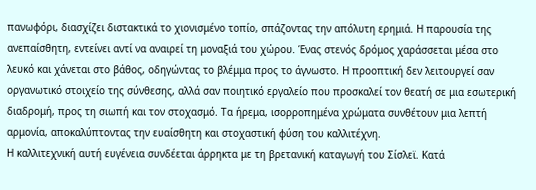πανωφόρι, διασχίζει διστακτικά το χιονισμένο τοπίο, σπάζοντας την απόλυτη ερημιά. Η παρουσία της ανεπαίσθητη, εντείνει αντί να αναιρεί τη μοναξιά του χώρου. Ένας στενός δρόμος χαράσσεται μέσα στο λευκό και χάνεται στο βάθος, οδηγώντας το βλέμμα προς το άγνωστο. Η προοπτική δεν λειτουργεί σαν οργανωτικό στοιχείο της σύνθεσης, αλλά σαν ποιητικό εργαλείο που προσκαλεί τον θεατή σε μια εσωτερική διαδρομή, προς τη σιωπή και τον στοχασμό. Τα ήρεμα, ισορροπημένα χρώματα συνθέτουν μια λεπτή αρμονία, αποκαλύπτοντας την ευαίσθητη και στοχαστική φύση του καλλιτέχνη.
Η καλλιτεχνική αυτή ευγένεια συνδέεται άρρηκτα με τη βρετανική καταγωγή του Σίσλεϊ. Κατά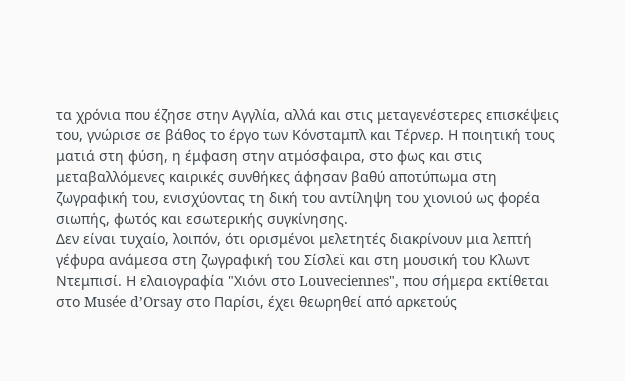τα χρόνια που έζησε στην Αγγλία, αλλά και στις μεταγενέστερες επισκέψεις του, γνώρισε σε βάθος το έργο των Κόνσταμπλ και Τέρνερ. Η ποιητική τους ματιά στη φύση, η έμφαση στην ατμόσφαιρα, στο φως και στις μεταβαλλόμενες καιρικές συνθήκες άφησαν βαθύ αποτύπωμα στη ζωγραφική του, ενισχύοντας τη δική του αντίληψη του χιονιού ως φορέα σιωπής, φωτός και εσωτερικής συγκίνησης.
Δεν είναι τυχαίο, λοιπόν, ότι ορισμένοι μελετητές διακρίνουν μια λεπτή γέφυρα ανάμεσα στη ζωγραφική του Σίσλεϊ και στη μουσική του Κλωντ Ντεμπισί. Η ελαιογραφία "Χιόνι στο Louveciennes", που σήμερα εκτίθεται στο Musée d’Orsay στο Παρίσι, έχει θεωρηθεί από αρκετούς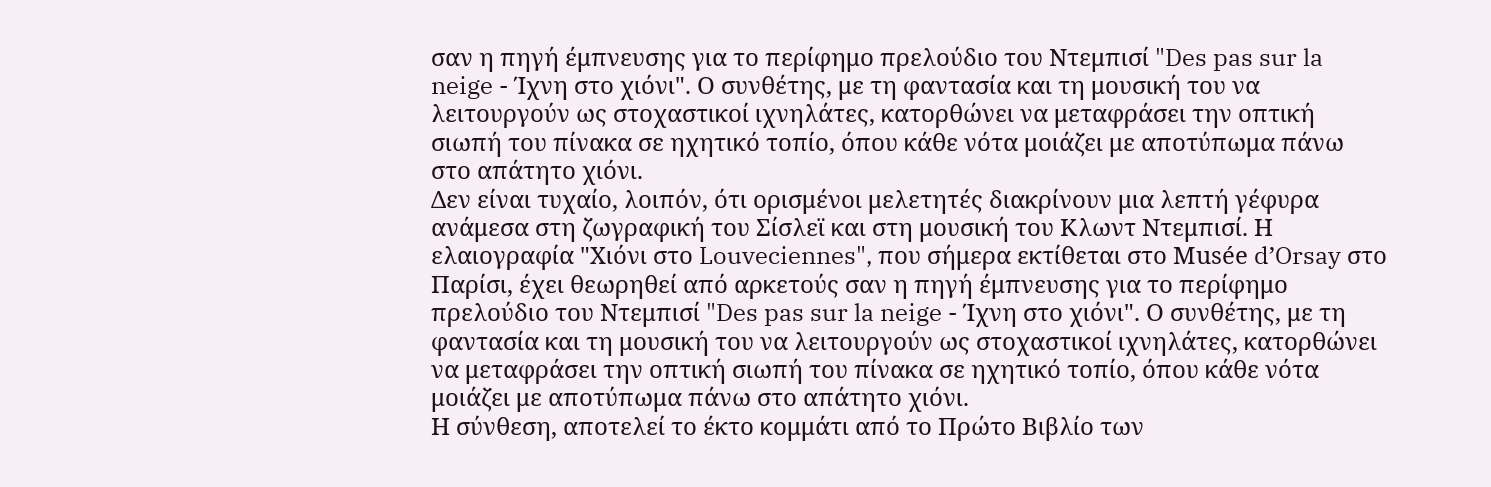σαν η πηγή έμπνευσης για το περίφημο πρελούδιο του Ντεμπισί "Des pas sur la neige - Ίχνη στο χιόνι". Ο συνθέτης, με τη φαντασία και τη μουσική του να λειτουργούν ως στοχαστικοί ιχνηλάτες, κατορθώνει να μεταφράσει την οπτική σιωπή του πίνακα σε ηχητικό τοπίο, όπου κάθε νότα μοιάζει με αποτύπωμα πάνω στο απάτητο χιόνι.
Δεν είναι τυχαίο, λοιπόν, ότι ορισμένοι μελετητές διακρίνουν μια λεπτή γέφυρα ανάμεσα στη ζωγραφική του Σίσλεϊ και στη μουσική του Κλωντ Ντεμπισί. Η ελαιογραφία "Χιόνι στο Louveciennes", που σήμερα εκτίθεται στο Musée d’Orsay στο Παρίσι, έχει θεωρηθεί από αρκετούς σαν η πηγή έμπνευσης για το περίφημο πρελούδιο του Ντεμπισί "Des pas sur la neige - Ίχνη στο χιόνι". Ο συνθέτης, με τη φαντασία και τη μουσική του να λειτουργούν ως στοχαστικοί ιχνηλάτες, κατορθώνει να μεταφράσει την οπτική σιωπή του πίνακα σε ηχητικό τοπίο, όπου κάθε νότα μοιάζει με αποτύπωμα πάνω στο απάτητο χιόνι.
Η σύνθεση, αποτελεί το έκτο κομμάτι από το Πρώτο Βιβλίο των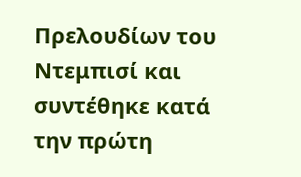Πρελουδίων του Ντεμπισί και συντέθηκε κατά την πρώτη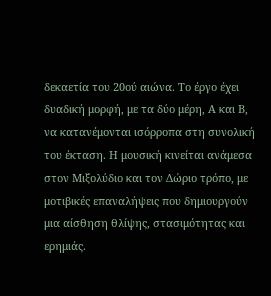δεκαετία του 20ού αιώνα. Το έργο έχει δυαδική μορφή, με τα δύο μέρη, Α και Β, να κατανέμονται ισόρροπα στη συνολική του έκταση. Η μουσική κινείται ανάμεσα στον Μιξολύδιο και τον Δώριο τρόπο, με μοτιβικές επαναλήψεις που δημιουργούν μια αίσθηση θλίψης, στασιμότητας και ερημιάς.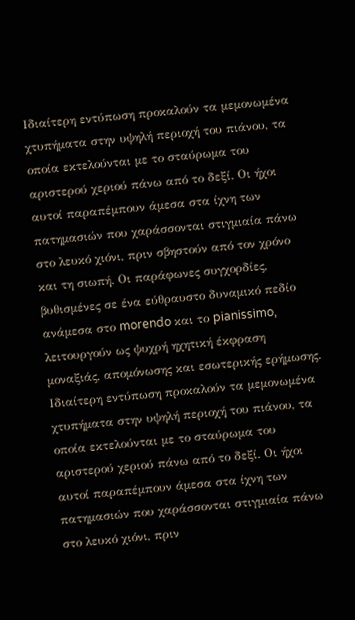Ιδιαίτερη εντύπωση προκαλούν τα μεμονωμένα χτυπήματα στην υψηλή περιοχή του πιάνου, τα οποία εκτελούνται με το σταύρωμα του αριστερού χεριού πάνω από το δεξί. Οι ήχοι αυτοί παραπέμπουν άμεσα στα ίχνη των πατημασιών που χαράσσονται στιγμιαία πάνω στο λευκό χιόνι, πριν σβηστούν από τον χρόνο και τη σιωπή. Οι παράφωνες συγχορδίες, βυθισμένες σε ένα εύθραυστο δυναμικό πεδίο ανάμεσα στο morendo και το pianissimo, λειτουργούν ως ψυχρή ηχητική έκφραση μοναξιάς, απομόνωσης και εσωτερικής ερήμωσης.
Ιδιαίτερη εντύπωση προκαλούν τα μεμονωμένα χτυπήματα στην υψηλή περιοχή του πιάνου, τα οποία εκτελούνται με το σταύρωμα του αριστερού χεριού πάνω από το δεξί. Οι ήχοι αυτοί παραπέμπουν άμεσα στα ίχνη των πατημασιών που χαράσσονται στιγμιαία πάνω στο λευκό χιόνι, πριν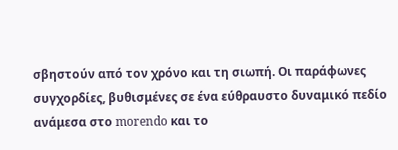σβηστούν από τον χρόνο και τη σιωπή. Οι παράφωνες συγχορδίες, βυθισμένες σε ένα εύθραυστο δυναμικό πεδίο ανάμεσα στο morendo και το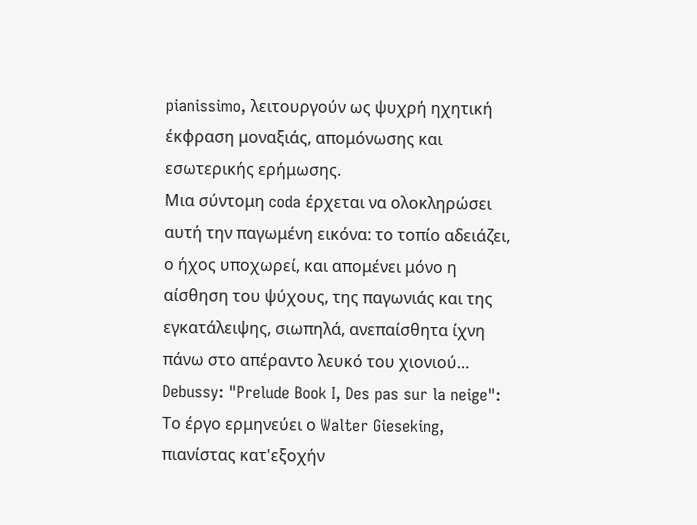pianissimo, λειτουργούν ως ψυχρή ηχητική έκφραση μοναξιάς, απομόνωσης και εσωτερικής ερήμωσης.
Μια σύντομη coda έρχεται να ολοκληρώσει αυτή την παγωμένη εικόνα: το τοπίο αδειάζει, ο ήχος υποχωρεί, και απομένει μόνο η αίσθηση του ψύχους, της παγωνιάς και της εγκατάλειψης, σιωπηλά, ανεπαίσθητα ίχνη πάνω στο απέραντο λευκό του χιονιού…
Debussy: "Prelude Book I, Des pas sur la neige":
Το έργο ερμηνεύει ο Walter Gieseking, πιανίστας κατ'εξοχήν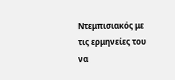Ντεμπισιακός με τις ερμηνείες του να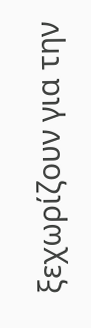ξεχωρίζουν για την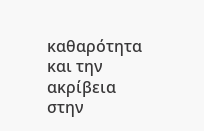καθαρότητα και την ακρίβεια στην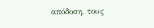απόδοση, τους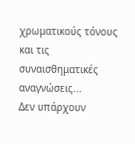χρωματικούς τόνους και τις συναισθηματικές αναγνώσεις...
Δεν υπάρχουν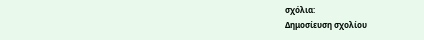σχόλια:
Δημοσίευση σχολίου